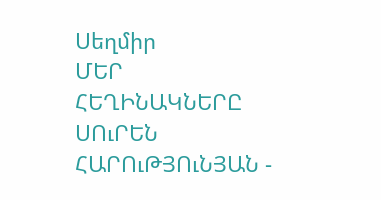Սեղմիր
ՄԵՐ ՀԵՂԻՆԱԿՆԵՐԸ
ՍՈւՐԵՆ ՀԱՐՈւԹՅՈւՆՅԱՆ -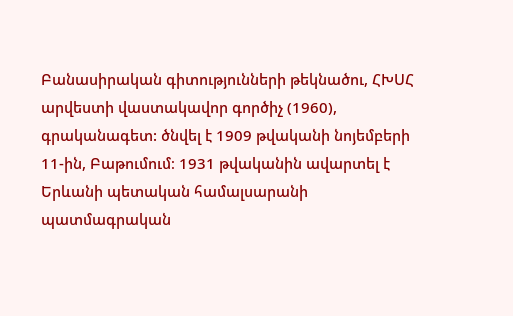Բանասիրական գիտությունների թեկնածու, ՀԽՍՀ արվեստի վաստակավոր գործիչ (1960), գրականագետ: ծնվել է 1909 թվականի նոյեմբերի 11-ին, Բաթումում։ 1931 թվականին ավարտել է Երևանի պետական համալսարանի պատմագրական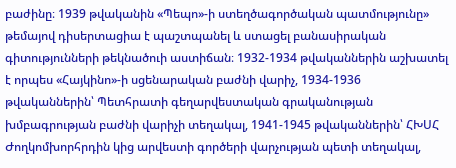բաժինը։ 1939 թվականին «Պեպո»-ի ստեղծագործական պատմությունը» թեմայով դիսերտացիա է պաշտպանել և ստացել բանասիրական գիտությունների թեկնածուի աստիճան։ 1932-1934 թվականներին աշխատել է որպես «Հայկինո»-ի սցենարական բաժնի վարիչ, 1934-1936 թվականներին՝ Պետհրատի գեղարվեստական գրականության խմբագրության բաժնի վարիչի տեղակալ, 1941-1945 թվականներին՝ ՀԽՍՀ Ժողկոմխորհրդին կից արվեստի գործերի վարչության պետի տեղակալ,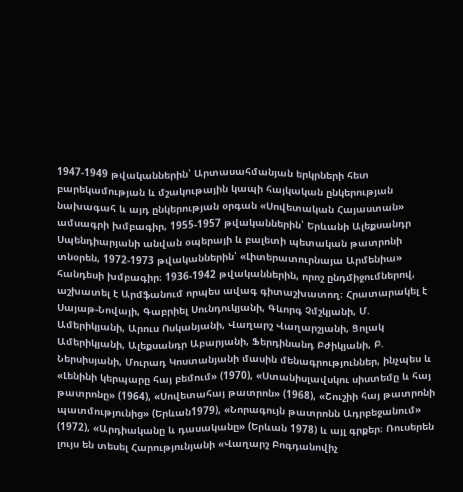1947-1949 թվականներին՝ Արտասահմանյան երկրների հետ բարեկամության և մշակութային կապի հայկական ընկերության նախագահ և այդ ընկերության օրգան «Սովետական Հայաստան» ամսագրի խմբագիր, 1955-1957 թվականներին՝ Երևանի Ալեքսանդր Սպենդիարյանի անվան օպերայի և բալետի պետական թատրոնի տնօրեն, 1972-1973 թվականներին՝ «Լիտերատուրնայա Արմենիա» հանդեսի խմբագիր։ 1936-1942 թվականներին, որոշ ընդմիջումներով, աշխատել է Արմֆանում որպես ավագ գիտաշխատող։ Հրատարակել է Սայաթ-Նովայի, Գաբրիել Սունդուկյանի, Գևորգ Չմշկյանի, Մ. Ամերիկյանի, Արուս Ոսկանյանի, Վաղարշ Վաղարշյանի, Ցոլակ Ամերիկյանի, Ալեքսանդր Աբարյանի, Ֆերդինանդ Բժիկյանի, Բ. Ներսիսյանի, Մուրադ Կոստանյանի մասին մենագրություններ, ինչպես և «Լենինի կերպարը հայ բեմում» (1970), «Ստանիսլավսկու սիստեմը և հայ թատրոնը» (1964), «Սովետահայ թատրոն» (1968), «Շուշիի հայ թատրոնի պատմությունից» (Երևան1979), «Նորագույն թատրոնն Ադրբեջանում» (1972), «Արդիականը և դասականը» (Երևան 1978) և այլ գրքեր։ Ռուսերեն լույս են տեսել Հարությունյանի «Վաղարշ Բոգդանովիչ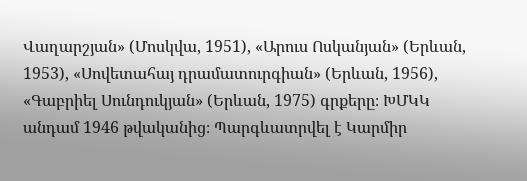Վաղարշյան» (Մոսկվա, 1951), «Արուս Ոսկանյան» (Երևան, 1953), «Սովետահայ դրամատուրգիան» (Երևան, 1956), «Գաբրիել Սունդուկյան» (Երևան, 1975) գրքերը։ ԽՄԿԿ անդամ 1946 թվականից։ Պարգևատրվել է Կարմիր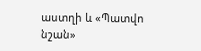աստղի և «Պատվո նշան»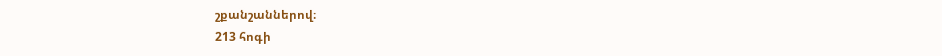շքանշաններով։
213 հոգի